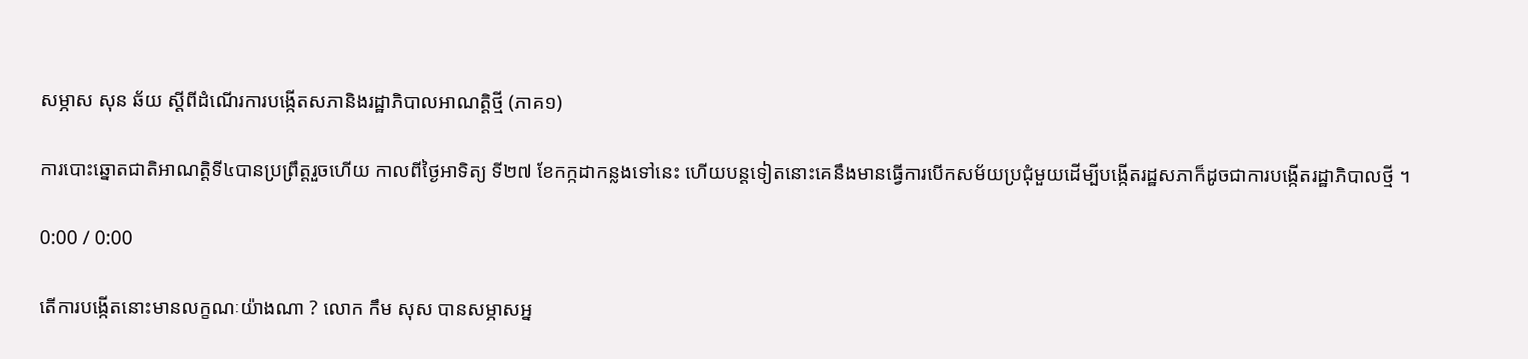សម្ភាស សុន ឆ័យ ស្ដីពីដំណើរការបង្កើតសភានិងរដ្ឋាភិបាលអាណត្តិថ្មី (ភាគ១)

ការបោះឆ្នោតជាតិអាណត្ដិទី៤បានប្រព្រឹត្តរួចហើយ កាលពីថ្ងៃអាទិត្យ ទី២៧ ខែកក្កដាកន្លងទៅនេះ ហើយបន្តទៀតនោះគេនឹងមានធ្វើការបើកសម័យប្រជុំមួយដើម្បីបង្កើតរដ្ឋសភាក៏ដូចជាការបង្កើតរដ្ឋាភិបាលថ្មី ។

0:00 / 0:00

តើការបង្កើតនោះមានលក្ខណៈយ៉ាងណា ? លោក កឹម សុស បានសម្ភាសអ្ន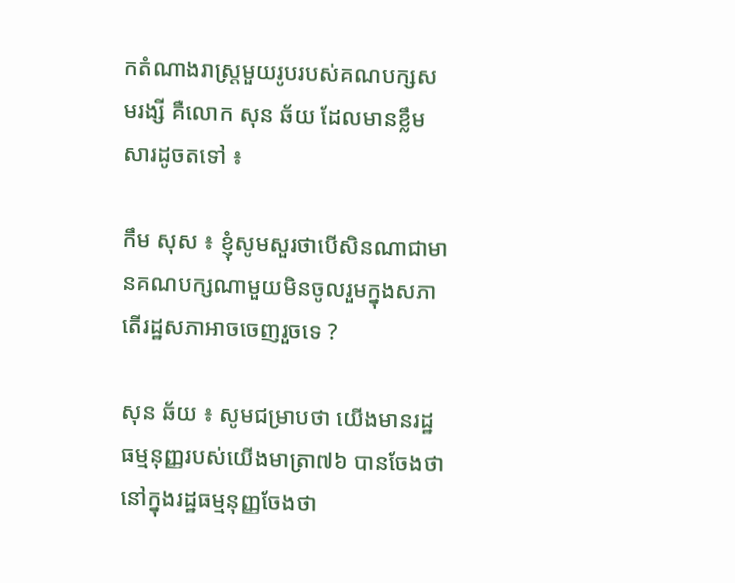កតំណាងរាស្ត្រមួយរូបរបស់គណបក្សសមរង្សី គឺលោក សុន ឆ័យ ដែលមានខ្លឹមសារដូចតទៅ ៖

កឹម សុស ៖ ខ្ញុំសូមសួរថាបើសិនណាជាមានគណបក្សណាមួយមិនចូលរួមក្នុងសភា តើរដ្ឋសភាអាចចេញរួចទេ ?

សុន ឆ័យ ៖ សូមជម្រាបថា យើងមានរដ្ឋធម្មនុញ្ញរបស់យើងមាត្រា៧៦ បានចែងថានៅក្នុងរដ្ឋធម្មនុញ្ញចែងថា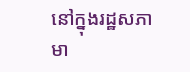នៅក្នុងរដ្ឋសភាមា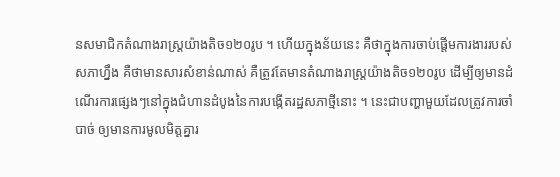នសមាជិកតំណាងរាស្រ្ដយ៉ាងតិច១២០រូប ។ ហើយក្នុងន័យនេះ គឺថាក្នុងការចាប់ផ្ដើមការងាររបស់សភាហ្នឹង គឺថាមានសារសំខាន់ណាស់ គឺត្រូវតែមានតំណាងរាស្រ្ដយ៉ាងតិច១២០រូប ដើម្បីឲ្យមានដំណើរការផ្សេងៗនៅក្នុងជំហានដំបូងនៃការបង្កើតរដ្ឋសភាថ្មីនោះ ។ នេះជាបញ្ហាមួយដែលត្រូវការចាំបាច់ ឲ្យមានការមូលមិត្តគ្នារ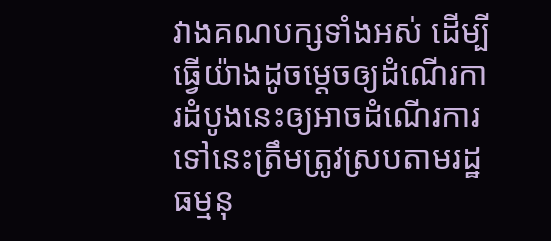វាងគណបក្សទាំងអស់ ដើម្បីធ្វើយ៉ាងដូចម្ដេចឲ្យដំណើរការដំបូងនេះឲ្យអាចដំណើរការទៅនេះត្រឹមត្រូវស្របតាមរដ្ឋធម្មនុ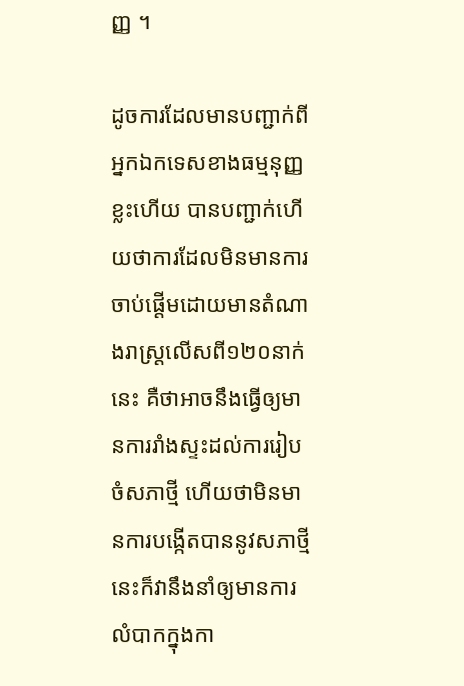ញ្ញ ។

ដូចការដែលមានបញ្ជាក់ពីអ្នកឯកទេសខាងធម្មនុញ្ញខ្លះហើយ បានបញ្ជាក់ហើយថាការដែលមិនមានការចាប់ផ្ដើមដោយមានតំណាងរាស្រ្ដលើសពី១២០នាក់នេះ គឺថាអាចនឹងធ្វើឲ្យមានការរាំងស្ទះដល់ការរៀបចំសភាថ្មី ហើយថាមិនមានការបង្កើតបាននូវសភាថ្មីនេះក៏វានឹងនាំឲ្យមានការលំបាកក្នុងកា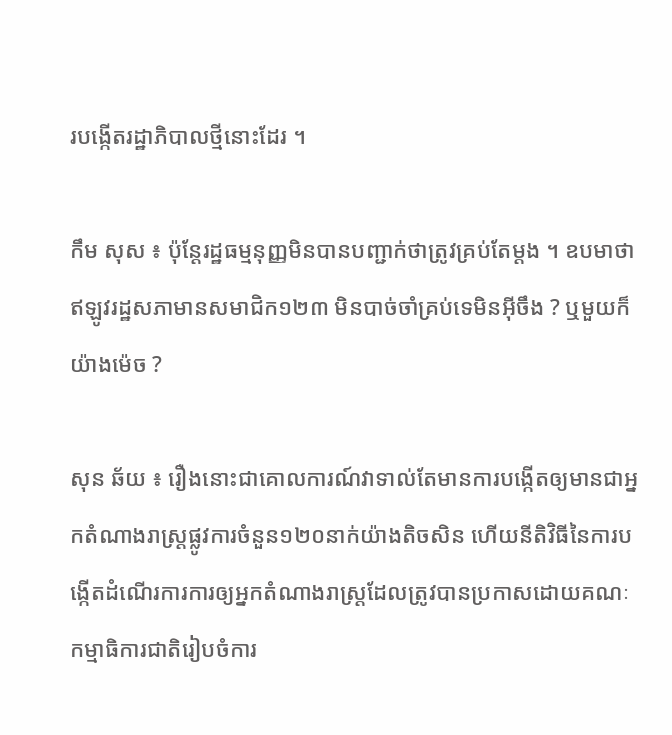របង្កើតរដ្ឋាភិបាលថ្មីនោះដែរ ។

កឹម សុស ៖ ប៉ុន្តែរដ្ឋធម្មនុញ្ញមិនបានបញ្ជាក់ថាត្រូវគ្រប់តែម្ដង ។ ឧបមាថាឥឡូវរដ្ឋសភាមានសមាជិក១២៣ មិនបាច់ចាំគ្រប់ទេមិនអ៊ីចឹង ? ឬមួយក៏យ៉ាងម៉េច ?

សុន ឆ័យ ៖ រឿងនោះជាគោលការណ៍វាទាល់តែមានការបង្កើតឲ្យមានជាអ្នកតំណាងរាស្រ្ដផ្លូវការចំនួន១២០នាក់យ៉ាងតិចសិន ហើយនីតិវិធីនៃការបង្កើតដំណើរការការឲ្យអ្នកតំណាងរាស្រ្ដដែលត្រូវបានប្រកាសដោយគណៈកម្មាធិការជាតិរៀបចំការ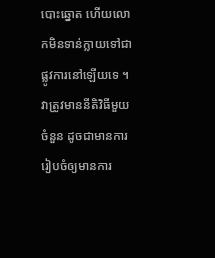បោះឆ្នោត ហើយលោកមិនទាន់ក្លាយទៅជាផ្លូវការនៅឡើយទេ ។ វាត្រូវមាននីតិវិធីមួយចំនួន ដូចជាមានការរៀបចំឲ្យមានការ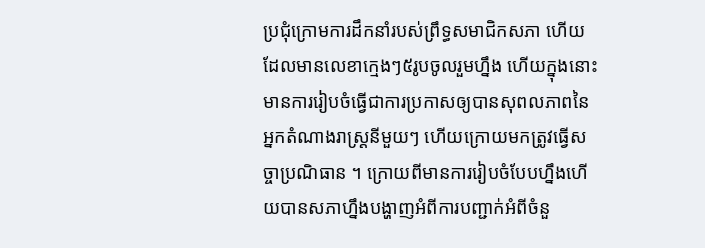ប្រជុំក្រោមការដឹកនាំរបស់ព្រឹទ្ធសមាជិកសភា ហើយដែលមានលេខាក្មេងៗ៥រូបចូលរួមហ្នឹង ហើយក្នុងនោះមានការរៀបចំធ្វើជាការប្រកាសឲ្យបានសុពលភាពនៃអ្នកតំណាងរាស្រ្ដនីមួយៗ ហើយក្រោយមកត្រូវធ្វើសច្ចាប្រណិធាន ។ ក្រោយពីមានការរៀបចំបែបហ្នឹងហើយបានសភាហ្នឹងបង្ហាញអំពីការបញ្ជាក់អំពីចំនួ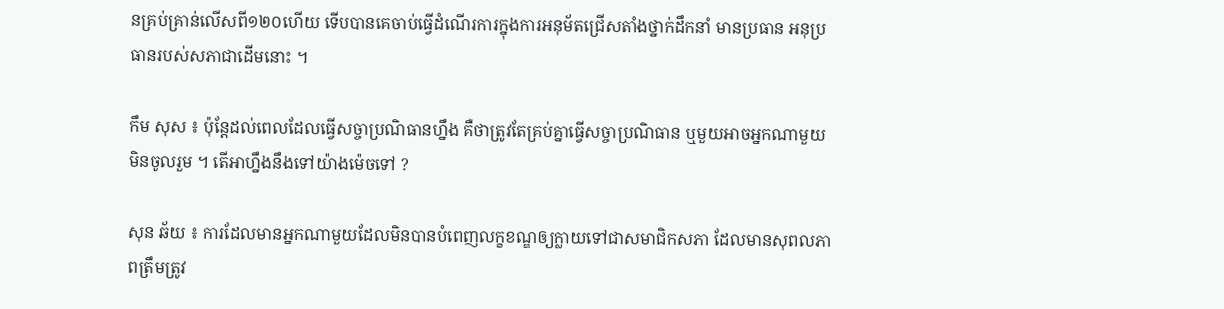នគ្រប់គ្រាន់លើសពី១២០ហើយ ទើបបានគេចាប់ធ្វើដំណើរការក្នុងការអនុម័តជ្រើសតាំងថ្នាក់ដឹកនាំ មានប្រធាន អនុប្រធានរបស់សភាជាដើមនោះ ។

កឹម សុស ៖ ប៉ុន្ដែដល់ពេលដែលធ្វើសច្ចាប្រណិធានហ្នឹង គឺថាត្រូវតែគ្រប់គ្នាធ្វើសច្ចាប្រណិធាន ឬមួយអាចអ្នកណាមួយមិនចូលរួម ។ តើអាហ្នឹងនឹងទៅយ៉ាងម៉េចទៅ ?

សុន ឆ័យ ៖ ការដែលមានអ្នកណាមួយដែលមិនបានបំពេញលក្ខខណ្ឌឲ្យក្លាយទៅជាសមាជិកសភា ដែលមានសុពលភាពត្រឹមត្រូវ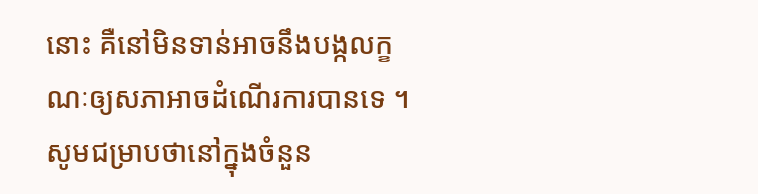នោះ គឺនៅមិនទាន់អាចនឹងបង្កលក្ខណៈឲ្យសភាអាចដំណើរការបានទេ ។ សូមជម្រាបថានៅក្នុងចំនួន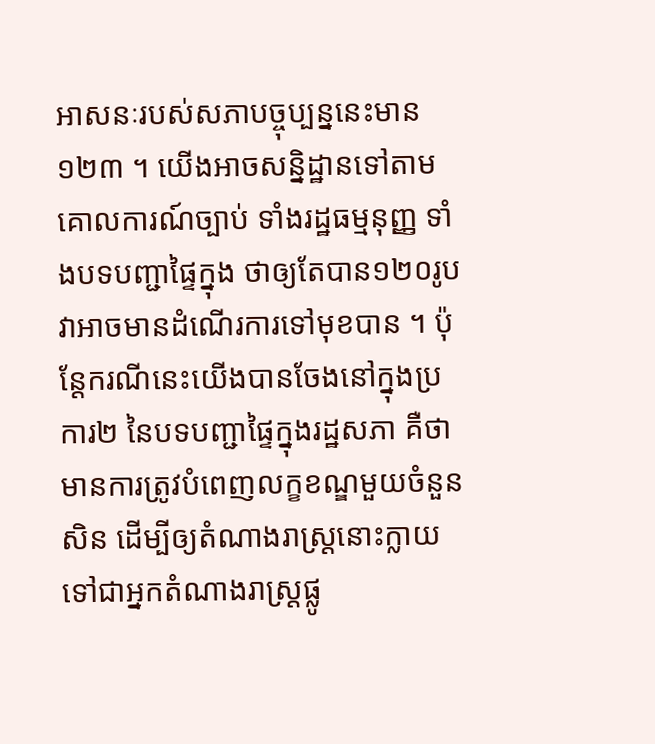អាសនៈរបស់សភាបច្ចុប្បន្ននេះមាន ១២៣ ។ យើងអាចសន្និដ្ឋានទៅតាមគោលការណ៍ច្បាប់ ទាំងរដ្ឋធម្មនុញ្ញ ទាំងបទបញ្ជាផ្ទៃក្នុង ថាឲ្យតែបាន១២០រូប វាអាចមានដំណើរការទៅមុខបាន ។ ប៉ុន្តែករណីនេះយើងបានចែងនៅក្នុងប្រការ២ នៃបទបញ្ជាផ្ទៃក្នុងរដ្ឋសភា គឺថាមានការត្រូវបំពេញលក្ខខណ្ឌមួយចំនួនសិន ដើម្បីឲ្យតំណាងរាស្រ្ដនោះក្លាយទៅជាអ្នកតំណាងរាស្រ្ដផ្លូ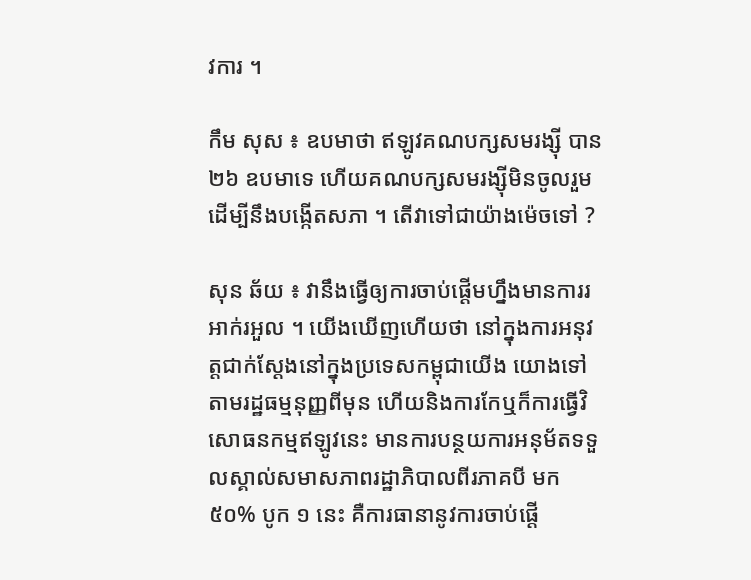វការ ។

កឹម សុស ៖ ឧបមាថា ឥឡូវគណបក្សសមរង្ស៊ី បាន២៦ ឧបមាទេ ហើយគណបក្សសមរង្ស៊ីមិនចូលរួមដើម្បីនឹងបង្កើតសភា ។ តើវាទៅជាយ៉ាងម៉េចទៅ ?

សុន ឆ័យ ៖ វានឹងធ្វើឲ្យការចាប់ផ្ដើមហ្នឹងមានការរអាក់រអួល ។ យើងឃើញហើយថា នៅក្នុងការអនុវត្តជាក់ស្ដែងនៅក្នុងប្រទេសកម្ពុជាយើង យោងទៅតាមរដ្ឋធម្មនុញ្ញពីមុន ហើយនិងការកែឬក៏ការធ្វើវិសោធនកម្មឥឡូវនេះ មានការបន្ថយការអនុម័តទទួលស្គាល់សមាសភាពរដ្ឋាភិបាលពីរភាគបី មក៥០% បូក ១ នេះ គឺការធានានូវការចាប់ផ្ដើ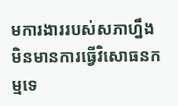មការងាររបស់សភាហ្នឹង មិនមានការធ្វើវិសោធនកម្មទេ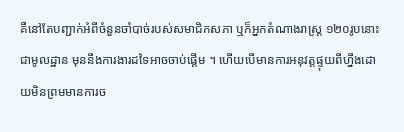គឺនៅតែបញ្ជាក់អំពីចំនួនចាំបាច់របស់សមាជិកសភា ឬក៏អ្នកតំណាងរាស្រ្ដ ១២០រូបនោះជាមូលដ្ឋាន មុននឹងការងារដទៃអាចចាប់ផ្ដើម ។ ហើយបើមានការអនុវត្តផ្ទុយពីហ្នឹងដោយមិនព្រមមានការច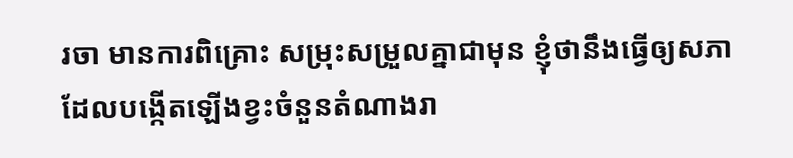រចា មានការពិគ្រោះ សម្រុះសម្រួលគ្នាជាមុន ខ្ញុំថានឹងធ្វើឲ្យសភាដែលបង្កើតឡើងខ្វះចំនួនតំណាងរា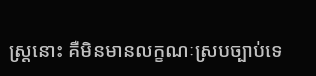ស្រ្ដនោះ គឺមិនមានលក្ខណៈស្របច្បាប់ទេ